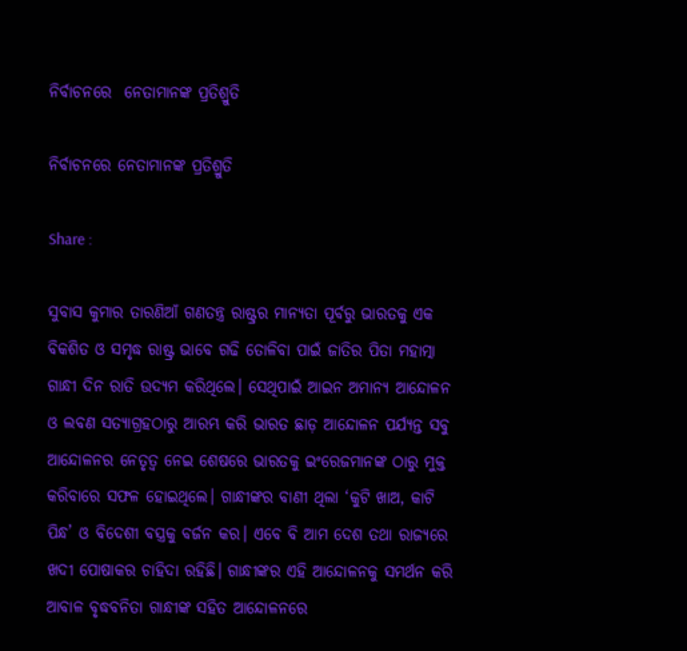ନିର୍ବାଚନରେ  ନେତାମାନଙ୍କ ପ୍ରତିଶ୍ରୁତି

ନିର୍ବାଚନରେ ନେତାମାନଙ୍କ ପ୍ରତିଶ୍ରୁତି

Share :

ସୁବାସ କୁମାର ତାରଣିଆଁ ଗଣତନ୍ତ୍ର ରାଷ୍ଟ୍ରର ମାନ୍ୟତା ପୂର୍ବରୁ ଭାରତକୁ ଏକ ବିକଶିତ ଓ ସମୃଦ୍ଧ ରାଷ୍ଟ୍ର ଭାବେ ଗଢି ତୋଳିବା ପାଇଁ ଜାତିର ପିତା ମହାତ୍ମା ଗାନ୍ଧୀ ଦିନ ରାତି ଉଦ୍ୟମ କରିଥିଲେ। ସେଥିପାଇଁ ଆଇନ ଅମାନ୍ୟ ଆନ୍ଦୋଳନ ଓ ଲବଣ ସତ୍ୟାଗ୍ରହଠାରୁ ଆରମ୍ଭ କରି ଭାରତ ଛାଡ଼ ଆନ୍ଦୋଳନ ପର୍ଯ୍ୟନ୍ତ ସବୁ ଆନ୍ଦୋଳନର ନେତୃତ୍ୱ ନେଇ ଶେଷରେ ଭାରତକୁ ଇଂରେଜମାନଙ୍କ ଠାରୁ ମୁକ୍ତ କରିବାରେ ସଫଳ ହୋଇଥିଲେ। ଗାନ୍ଧୀଙ୍କର ବାଣୀ ଥିଲା ‘କୁଟି ଖାଅ, କାଟି ପିନ୍ଧ’ ଓ ବିଦେଶୀ ବସ୍ତ୍ରକୁ ବର୍ଜନ କର। ଏବେ ବି ଆମ ଦେଶ ତଥା ରାଜ୍ୟରେ ଖଦୀ ପୋଷାକର ଚାହିଦା ରହିଛି। ଗାନ୍ଧୀଙ୍କର ଏହି ଆନ୍ଦୋଳନକୁ ସମର୍ଥନ କରି ଆବାଳ ବୃଦ୍ଧବନିତା ଗାନ୍ଧୀଙ୍କ ସହିତ ଆନ୍ଦୋଳନରେ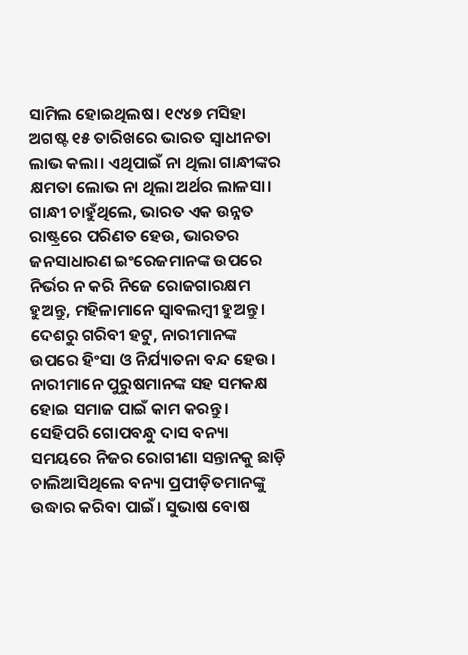ସାମିଲ ହୋଇଥିଲଷ। ୧୯୪୭ ମସିହା ଅଗଷ୍ଟ ୧୫ ତାରିଖରେ ଭାରତ ସ୍ୱାଧୀନତା ଲାଭ କଲା। ଏଥିପାଇଁ ନା ଥିଲା ଗାନ୍ଧୀଙ୍କର କ୍ଷମତା ଲୋଭ ନା ଥିଲା ଅର୍ଥର ଲାଳସା। ଗାନ୍ଧୀ ଚାହୁଁଥିଲେ, ଭାରତ ଏକ ଉନ୍ନତ ରାଷ୍ଟ୍ରରେ ପରିଣତ ହେଉ, ଭାରତର ଜନସାଧାରଣ ଇଂରେଜମାନଙ୍କ ଉପରେ ନିର୍ଭର ନ କରି ନିଜେ ରୋଜଗାରକ୍ଷମ ହୁଅନ୍ତୁ, ମହିଳାମାନେ ସ୍ୱାବଲମ୍ୱୀ ହୁଅନ୍ତୁ। ଦେଶରୁ ଗରିବୀ ହଟୁ, ନାରୀମାନଙ୍କ ଉପରେ ହିଂସା ଓ ନିର୍ଯ୍ୟାତନା ବନ୍ଦ ହେଉ। ନାରୀମାନେ ପୁରୁଷମାନଙ୍କ ସହ ସମକକ୍ଷ ହୋଇ ସମାଜ ପାଇଁ କାମ କରନ୍ତୁ। ସେହିପରି ଗୋପବନ୍ଧୁ ଦାସ ବନ୍ୟା ସମୟରେ ନିଜର ରୋଗୀଣା ସନ୍ତାନକୁ ଛାଡ଼ି ଚାଲିଆସିଥିଲେ ବନ୍ୟା ପ୍ରପୀଡ଼ିତମାନଙ୍କୁ ଉଦ୍ଧାର କରିବା ପାଇଁ। ସୁଭାଷ ବୋଷ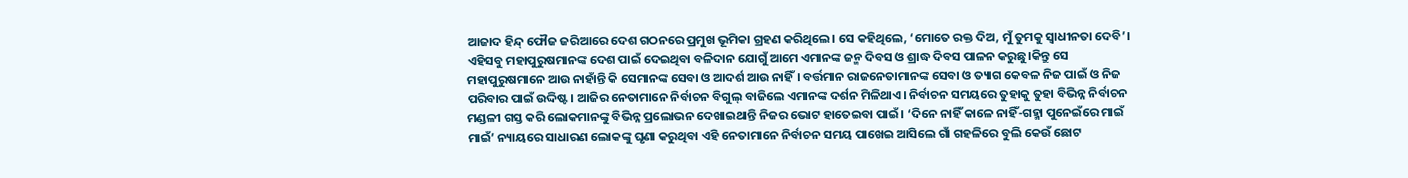ଆଜାଦ ହିନ୍ଦ୍ ଫୌଜ ଜରିଆରେ ଦେଶ ଗଠନରେ ପ୍ରମୁଖ ଭୂମିକା ଗ୍ରହଣ କରିଥିଲେ। ସେ କହିଥିଲେ, ‘ମୋତେ ରକ୍ତ ଦିଅ, ମୁଁ ତୁମକୁ ସ୍ୱାଧୀନତା ଦେବି’। ଏହିସବୁ ମହାପୁରୁଷମାନଙ୍କ ଦେଶ ପାଇଁ ଦେଇଥିବା ବଳିଦାନ ଯୋଗୁଁ ଆମେ ଏମାନଙ୍କ ଜନ୍ମ ଦିବସ ଓ ଶ୍ରାଦ୍ଧ ଦିବସ ପାଳନ କରୁଛୁ।କିନ୍ତୁ ସେ ମହାପୁରୁଷମାନେ ଆଉ ନାହାଁନ୍ତି କି ସେମାନଙ୍କ ସେବା ଓ ଆଦର୍ଶ ଆଉ ନାହିଁ। ବର୍ତ୍ତମାନ ରାଜନେତାମାନଙ୍କ ସେବା ଓ ତ୍ୟାଗ କେବଳ ନିଜ ପାଇଁ ଓ ନିଜ ପରିବାର ପାଇଁ ଉଦ୍ଦିଷ୍ଟ। ଆଜିର ନେତାମାନେ ନିର୍ବାଚନ ବିଗୁଲ୍ ବାଜିଲେ ଏମାନଙ୍କ ଦର୍ଶନ ମିଳିଥାଏ। ନିର୍ବାଚନ ସମୟରେ ତୁହାକୁ ତୁହା ବିଭିନ୍ନ ନିର୍ବାଚନ ମଣ୍ଡଳୀ ଗସ୍ତ କରି ଲୋକମାନଙ୍କୁ ବିଭିନ୍ନ ପ୍ରଲୋଭନ ଦେଖାଇଥାନ୍ତି ନିଜର ଭୋଟ ହାତେଇବା ପାଇଁ। ‘ଦିନେ ନାହିଁ କାଳେ ନାହିଁ-ଗହ୍ମା ପୁନେଇଁରେ ମାଇଁ ମାଇଁ’ ନ୍ୟାୟରେ ସାଧାରଣ ଲୋକଙ୍କୁ ଘୃଣା କରୁଥିବା ଏହି ନେତାମାନେ ନିର୍ବାଚନ ସମୟ ପାଖେଇ ଆସିଲେ ଗାଁ ଗହଳିରେ ବୁଲି କେଉଁ ଛୋଟ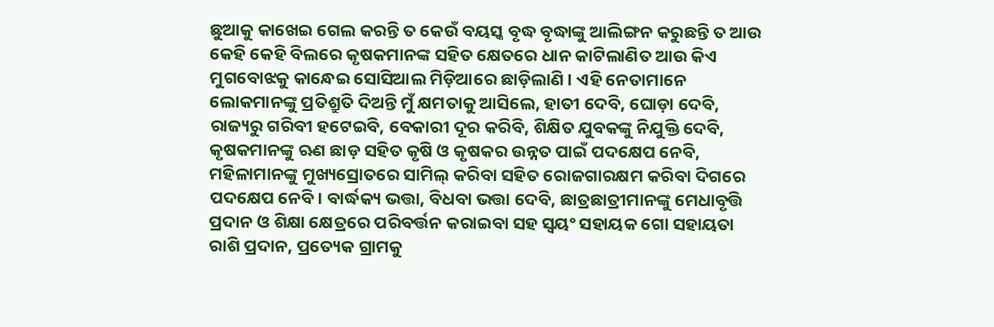ଛୁଆକୁ କାଖେଇ ଗେଲ କରନ୍ତି ତ କେଉଁ ବୟସ୍କ ବୃଦ୍ଧ ବୃଦ୍ଧାଙ୍କୁ ଆଲିଙ୍ଗନ କରୁଛନ୍ତି ତ ଆଉ କେହି କେହି ବିଲରେ କୃଷକମାନଙ୍କ ସହିତ କ୍ଷେତରେ ଧାନ କାଟିଲାଣିତ ଆଉ କିଏ ମୁଗବୋଝକୁ କାନ୍ଧେଇ ସୋସିଆଲ ମିଡ଼ିଆରେ ଛାଡ଼ିଲାଣି। ଏହି ନେତାମାନେ ଲୋକମାନଙ୍କୁ ପ୍ରତିଶ୍ରୁତି ଦିଅନ୍ତି ମୁଁ କ୍ଷମତାକୁ ଆସିଲେ, ହାତୀ ଦେବି, ଘୋଡ଼ା ଦେବି, ରାଜ୍ୟରୁ ଗରିବୀ ହଟେଇବି, ବେକାରୀ ଦୂର କରିବି, ଶିକ୍ଷିତ ଯୁବକଙ୍କୁ ନିଯୁକ୍ତି ଦେବି, କୃଷକମାନଙ୍କୁ ଋଣ ଛାଡ଼ ସହିତ କୃଷି ଓ କୃଷକର ଉନ୍ନତ ପାଇଁ ପଦକ୍ଷେପ ନେବି, ମହିଳାମାନଙ୍କୁ ମୁଖ୍ୟସ୍ରୋତରେ ସାମିଲ୍ କରିବା ସହିତ ରୋଜଗାରକ୍ଷମ କରିବା ଦିଗରେ ପଦକ୍ଷେପ ନେବି। ବାର୍ଦ୍ଧକ୍ୟ ଭତ୍ତା, ବିଧବା ଭତ୍ତା ଦେବି, ଛାତ୍ରଛାତ୍ରୀମାନଙ୍କୁ ମେଧାବୃତ୍ତି ପ୍ରଦାନ ଓ ଶିକ୍ଷା କ୍ଷେତ୍ରରେ ପରିବର୍ତ୍ତନ କରାଇବା ସହ ସ୍ୱୟଂ ସହାୟକ ଗୋ ସହାୟତା ରାଶି ପ୍ରଦାନ, ପ୍ରତ୍ୟେକ ଗ୍ରାମକୁ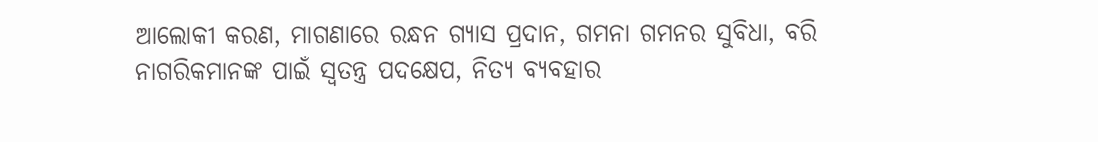ଆଲୋକୀ କରଣ, ମାଗଣାରେ ରନ୍ଧନ ଗ୍ୟାସ ପ୍ରଦାନ, ଗମନା ଗମନର ସୁବିଧା, ବରି ନାଗରିକମାନଙ୍କ ପାଇଁ ସ୍ୱତନ୍ତ୍ର ପଦକ୍ଷେପ, ନିତ୍ୟ ବ୍ୟବହାର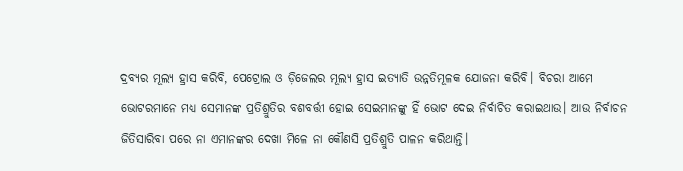ଦ୍ରବ୍ୟର ମୂଲ୍ୟ ହ୍ରାସ କରିବି, ପେଟ୍ରୋଲ ଓ ଡ଼ିଜେଲର ମୂଲ୍ୟ ହ୍ରାସ ଇତ୍ୟାତି ଉନ୍ନତିମୂଳକ ଯୋଜନା କରିବି। ବିଚରା ଆମେ ଭୋଟରମାନେ ମଧ୍ୟ ସେମାନଙ୍କ ପ୍ରତିଶ୍ରୁତିର ବଶବର୍ତ୍ତୀ ହୋଇ ସେଇମାନଙ୍କୁ ହିଁ ଭୋଟ ଦେଇ ନିର୍ବାଚିତ କରାଇଥାଉ। ଆଉ ନିର୍ବାଚନ ଜିତିସାରିବା ପରେ ନା ଏମାନଙ୍କର ଦେଖା ମିଳେ ନା କୌଣସି ପ୍ରତିଶ୍ରୁତି ପାଳନ କରିଥାନ୍ତି।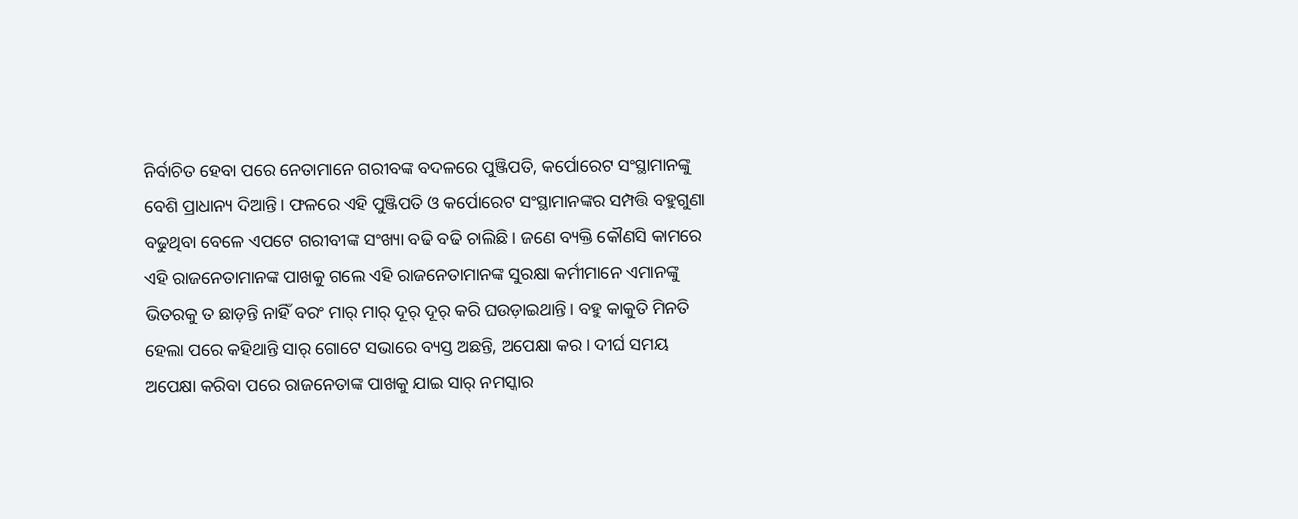ନିର୍ବାଚିତ ହେବା ପରେ ନେତାମାନେ ଗରୀବଙ୍କ ବଦଳରେ ପୁଞ୍ଜିପତି, କର୍ପୋରେଟ ସଂସ୍ଥାମାନଙ୍କୁ ବେଶି ପ୍ରାଧାନ୍ୟ ଦିଆନ୍ତି। ଫଳରେ ଏହି ପୁଞ୍ଜିପତି ଓ କର୍ପୋରେଟ ସଂସ୍ଥାମାନଙ୍କର ସମ୍ପତ୍ତି ବହୁଗୁଣା ବଢୁଥିବା ବେଳେ ଏପଟେ ଗରୀବୀଙ୍କ ସଂଖ୍ୟା ବଢି ବଢି ଚାଲିଛି। ଜଣେ ବ୍ୟକ୍ତି କୌଣସି କାମରେ ଏହି ରାଜନେତାମାନଙ୍କ ପାଖକୁ ଗଲେ ଏହି ରାଜନେତାମାନଙ୍କ ସୁରକ୍ଷା କର୍ମୀମାନେ ଏମାନଙ୍କୁ ଭିତରକୁ ତ ଛାଡ଼ନ୍ତି ନାହିଁ ବରଂ ମାର୍‌ ମାର୍‌ ଦୂର୍ ଦୂର୍ କରି ଘଉଡ଼ାଇଥାନ୍ତି। ବହୁ କାକୁତି ମିନତି ହେଲା ପରେ କହିଥାନ୍ତି ସାର୍ ଗୋଟେ ସଭାରେ ବ୍ୟସ୍ତ ଅଛନ୍ତି, ଅପେକ୍ଷା କର। ଦୀର୍ଘ ସମୟ ଅପେକ୍ଷା କରିବା ପରେ ରାଜନେତାଙ୍କ ପାଖକୁ ଯାଇ ସାର୍ ନମସ୍କାର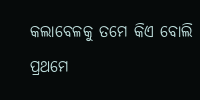କଲାବେଳକୁ ତମେ କିଏ ବୋଲି ପ୍ରଥମେ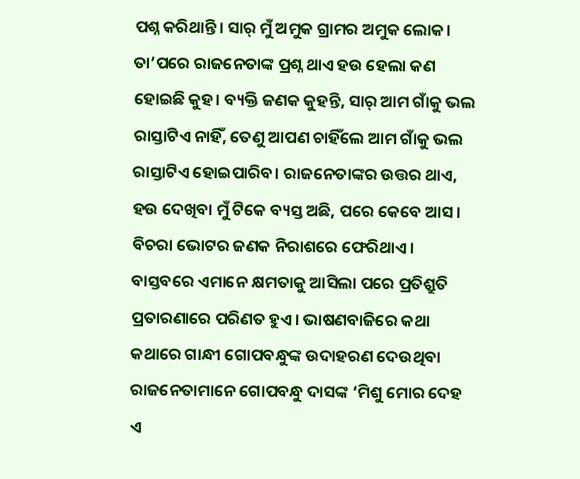ପଶ୍ନ କରିଥାନ୍ତି। ସାର୍ ମୁଁ ଅମୁକ ଗ୍ରାମର ଅମୁକ ଲୋକ। ତା’ପରେ ରାଜନେତାଙ୍କ ପ୍ରଶ୍ନ ଥାଏ ହଉ ହେଲା କଣ ହୋଇଛି କୁହ। ବ୍ୟକ୍ତି ଜଣକ କୁହନ୍ତି, ସାର୍ ଆମ ଗାଁକୁ ଭଲ ରାସ୍ତାଟିଏ ନାହିଁ, ତେଣୁ ଆପଣ ଚାହିଁଲେ ଆମ ଗାଁକୁ ଭଲ ରାସ୍ତାଟିଏ ହୋଇପାରିବ। ରାଜନେତାଙ୍କର ଉତ୍ତର ଥାଏ, ହଉ ଦେଖିବା ମୁଁ ଟିକେ ବ୍ୟସ୍ତ ଅଛି, ପରେ କେବେ ଆସ। ବିଚରା ଭୋଟର ଜଣକ ନିରାଶରେ ଫେରିଥାଏ। ବାସ୍ତବରେ ଏମାନେ କ୍ଷମତାକୁ ଆସିଲା ପରେ ପ୍ରତିଶ୍ରୁତି ପ୍ରତାରଣାରେ ପରିଣତ ହୁଏ। ଭାଷଣବାଜିରେ କଥା କଥାରେ ଗାନ୍ଧୀ ଗୋପବନ୍ଧୁଙ୍କ ଉଦାହରଣ ଦେଉଥିବା ରାଜନେତାମାନେ ଗୋପବନ୍ଧୁ ଦାସଙ୍କ ‘ମିଶୁ ମୋର ଦେହ ଏ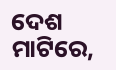ଦେଶ ମାଟିରେ,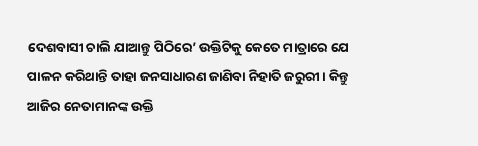ଦେଶବାସୀ ଚାଲି ଯାଆନ୍ତୁ ପିଠିରେ’ ଉକ୍ତିଟିକୁ କେତେ ମାତ୍ରାରେ ଯେ ପାଳନ କରିଥାନ୍ତି ତାହା ଜନସାଧାରଣ ଜାଣିବା ନିହାତି ଜରୁରୀ। କିନ୍ତୁ ଆଜିର ନେତାମାନଙ୍କ ଉକ୍ତି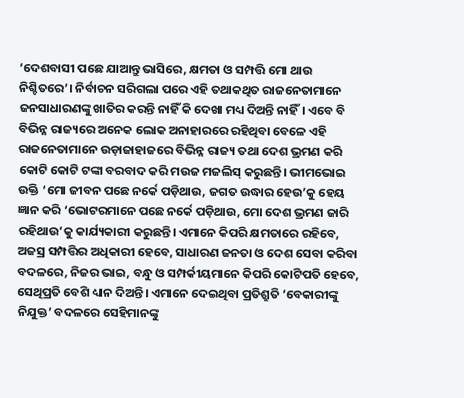‘ଦେଶବାସୀ ପଛେ ଯାଆନ୍ତୁ ଭାସିରେ, କ୍ଷମତା ଓ ସମ୍ପତ୍ତି ମୋ ଥାଉ ନିଶ୍ଚିତରେ’। ନିର୍ବାଚନ ସରିଗଲା ପରେ ଏହି ତଥାକଥିତ ରାଜନେତାମାନେ ଜନସାଧାରଣଙ୍କୁ ଖାତିର କରନ୍ତି ନାହିଁ କି ଦେଖା ମଧ୍ୟ ଦିଅନ୍ତି ନାହିଁ। ଏବେ ବି ବିଭିନ୍ନ ରାଜ୍ୟରେ ଅନେକ ଲୋକ ଅନାହାରରେ ରହିଥିବା ବେଳେ ଏହି ରାଜନେତାମାନେ ଉଡ଼ାଜାହାଜରେ ବିଭିନ୍ନ ରାଜ୍ୟ ତଥା ଦେଶ ଭ୍ରମଣ କରି କୋଟି କୋଟି ଟଙ୍କା ବରବାଦ କରି ମଉଜ ମଜଲିସ୍ କରୁଛନ୍ତି। ଭୀମଭୋଇ ଉକ୍ତି ‘ମୋ ଜୀବନ ପଛେ ନର୍କେ ପଡ଼ିଥାଉ, ଜଗତ ଉଦ୍ଧାର ହେଉ’କୁ ହେୟ ଜ୍ଞାନ କରି ‘ଭୋଟରମାନେ ପଛେ ନର୍କେ ପଡ଼ିଥାଉ, ମୋ ଦେଶ ଭ୍ରମଣ ଜାରି ରହିଥାଉ’କୁ କାର୍ଯ୍ୟକାରୀ କରୁଛନ୍ତି। ଏମାନେ କିପରି କ୍ଷମତାରେ ରହିବେ, ଅଜସ୍ର ସମ୍ପତ୍ତିର ଅଧିକାରୀ ହେବେ, ସାଧାରଣ ଜନତା ଓ ଦେଶ ସେବା କରିବା ବଦଳରେ, ନିଜର ଭାଇ, ବନ୍ଧୁ ଓ ସମ୍ପର୍କୀୟମାନେ କିପରି କୋଟିପତି ହେବେ, ସେଥିପ୍ରତି ବେଶି ଧ୍ୟାନ ଦିଅନ୍ତି। ଏମାନେ ଦେଇଥିବା ପ୍ରତିଶ୍ରୁତି ‘ବେକାରୀଙ୍କୁ ନିଯୁକ୍ତ’ ବଦଳରେ ସେହିମାନଙ୍କୁ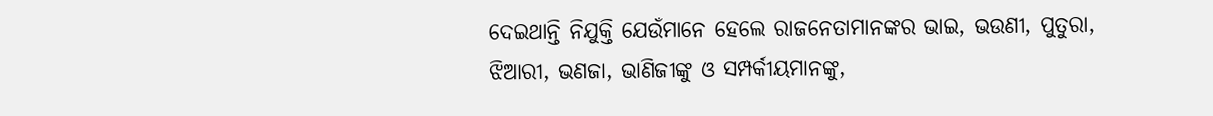ଦେଇଥାନ୍ତି ନିଯୁକ୍ତି ଯେଉଁମାନେ ହେଲେ ରାଜନେତାମାନଙ୍କର ଭାଇ, ଭଉଣୀ, ପୁତୁରା, ଝିଆରୀ, ଭଣଜା, ଭାଣିଜୀଙ୍କୁ ଓ ସମ୍ପର୍କୀୟମାନଙ୍କୁ,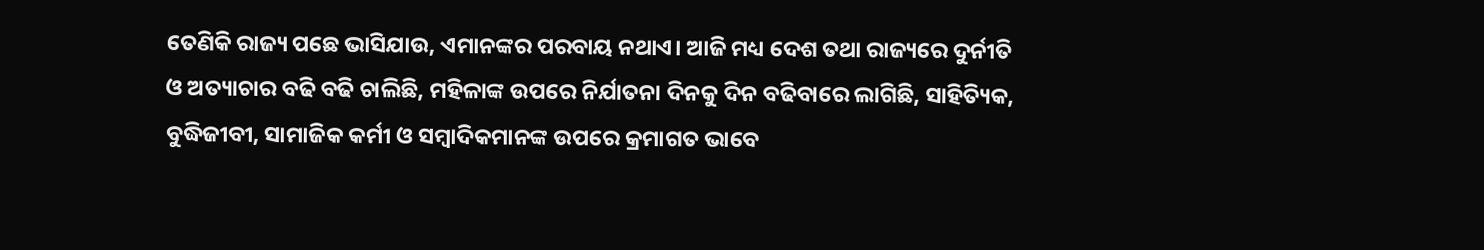ତେଣିକି ରାଜ୍ୟ ପଛେ ଭାସିଯାଉ, ଏମାନଙ୍କର ପରବାୟ ନଥାଏ। ଆଜି ମଧ୍ୟ ଦେଶ ତଥା ରାଜ୍ୟରେ ଦୁର୍ନୀତି ଓ ଅତ୍ୟାଚାର ବଢି ବଢି ଚାଲିଛି, ମହିଳାଙ୍କ ଉପରେ ନିର୍ଯାତନା ଦିନକୁ ଦିନ ବଢିବାରେ ଲାଗିଛି, ସାହିତ୍ୟିକ, ବୁଦ୍ଧିଜୀବୀ, ସାମାଜିକ କର୍ମୀ ଓ ସମ୍ୱାଦିକମାନଙ୍କ ଉପରେ କ୍ରମାଗତ ଭାବେ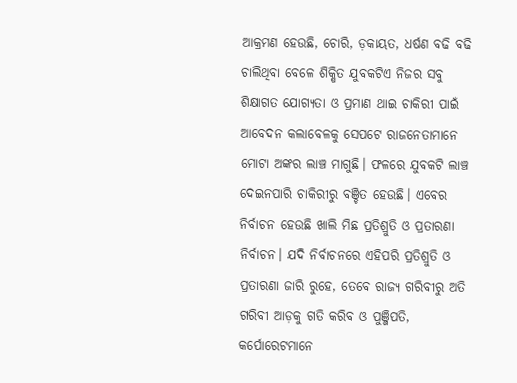ଆକ୍ରମଣ ହେଉଛି, ଚୋରି, ଡ଼କାୟତ, ଧର୍ଷଣ ବଢି ବଢି ଚାଲିଥିବା ବେଳେ ଶିକ୍ଷିତ ଯୁବକଟିଏ ନିଜର ସବୁ ଶିକ୍ଷାଗତ ଯୋଗ୍ୟତା ଓ ପ୍ରମାଣ ଥାଇ ଚାକିରୀ ପାଇଁ ଆବେଦନ କଲାବେଳକୁ ସେପଟେ ରାଜନେତାମାନେ ମୋଟା ଅଙ୍କର ଲାଞ୍ଚ ମାଗୁଛି। ଫଳରେ ଯୁବକଟି ଲାଞ୍ଚ ଦେଇନପାରି ଚାକିରୀରୁ ବଞ୍ଚିତ ହେଉଛି। ଏବେର ନିର୍ବାଚନ ହେଉଛି ଖାଲି ମିଛ ପ୍ରତିଶ୍ରୁତି ଓ ପ୍ରତାରଣା ନିର୍ବାଚନ। ଯଦି ନିର୍ବାଚନରେ ଏହିପରି ପ୍ରତିଶ୍ରୁତି ଓ ପ୍ରତାରଣା ଜାରି ରୁହେ, ତେବେ ରାଜ୍ୟ ଗରିବୀରୁ ଅତି ଗରିବୀ ଆଡ଼କୁ ଗତି କରିବ ଓ ପୁଞ୍ଜିପତି, କର୍ପୋରେଟମାନେ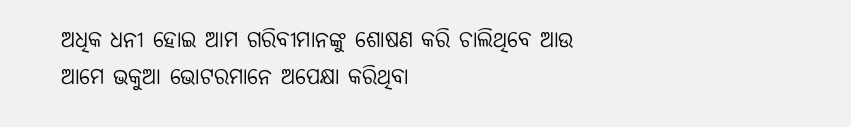ଅଧିକ ଧନୀ ହୋଇ ଆମ ଗରିବୀମାନଙ୍କୁ ଶୋଷଣ କରି ଚାଲିଥିବେ ଆଉ ଆମେ ଭକୁଆ ଭୋଟରମାନେ ଅପେକ୍ଷା କରିଥିବା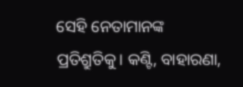ସେହି ନେତାମାନଙ୍କ ପ୍ରତିଶ୍ରୁତିକୁ। କଣ୍ଟି, ବାହାରଣା,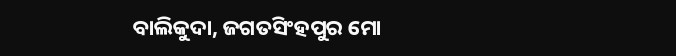ବାଲିକୁଦା, ଜଗତସିଂହପୁର ମୋ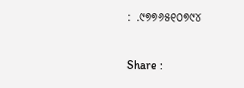: .୯୭୭୬୫୧୦୭୯୪

Share :